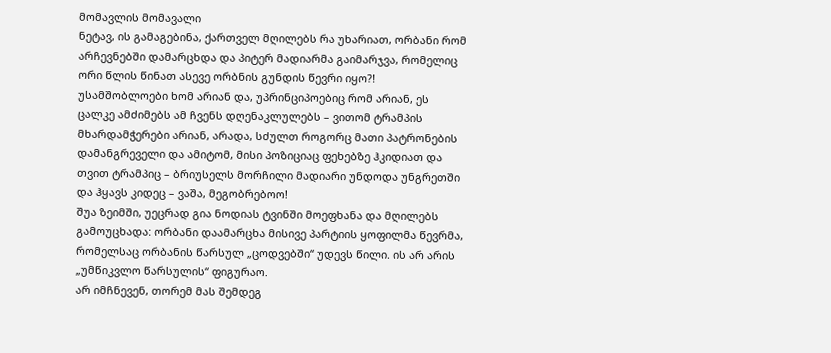მომავლის მომავალი
ნეტავ, ის გამაგებინა, ქართველ მღილებს რა უხარიათ, ორბანი რომ არჩევნებში დამარცხდა და პიტერ მადიარმა გაიმარჯვა, რომელიც ორი წლის წინათ ასევე ორბნის გუნდის წევრი იყო?!
უსამშობლოები ხომ არიან და, უპრინციპოებიც რომ არიან, ეს ცალკე ამძიმებს ამ ჩვენს დღენაკლულებს – ვითომ ტრამპის მხარდამჭერები არიან, არადა, სძულთ როგორც მათი პატრონების დამანგრეველი და ამიტომ, მისი პოზიციაც ფეხებზე ჰკიდიათ და თვით ტრამპიც – ბრიუსელს მორჩილი მადიარი უნდოდა უნგრეთში და ჰყავს კიდეც – ვაშა, მეგობრებოო!
შუა ზეიმში, უეცრად გია ნოდიას ტვინში მოეფხანა და მღილებს გამოუცხადა: ორბანი დაამარცხა მისივე პარტიის ყოფილმა წევრმა, რომელსაც ორბანის წარსულ „ცოდვებში“ უდევს წილი. ის არ არის „უმწიკვლო წარსულის“ ფიგურაო.
არ იმჩნევენ, თორემ მას შემდეგ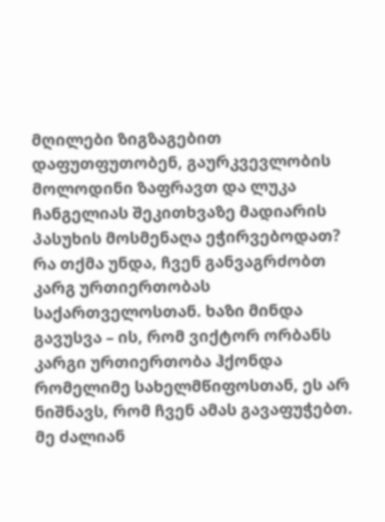მღილები ზიგზაგებით დაფუთფუთობენ, გაურკვევლობის მოლოდინი ზაფრავთ და ლუკა ჩანგელიას შეკითხვაზე მადიარის პასუხის მოსმენაღა ეჭირვებოდათ?
რა თქმა უნდა, ჩვენ განვაგრძობთ კარგ ურთიერთობას საქართველოსთან. ხაზი მინდა გავუსვა – ის, რომ ვიქტორ ორბანს კარგი ურთიერთობა ჰქონდა რომელიმე სახელმწიფოსთან, ეს არ ნიშნავს, რომ ჩვენ ამას გავაფუჭებთ. მე ძალიან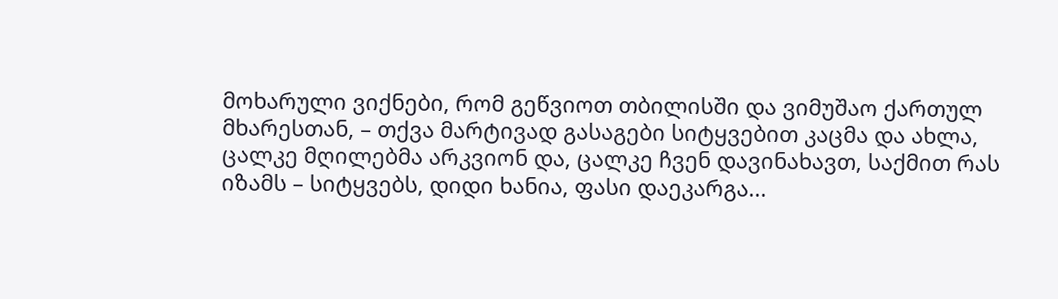მოხარული ვიქნები, რომ გეწვიოთ თბილისში და ვიმუშაო ქართულ მხარესთან, – თქვა მარტივად გასაგები სიტყვებით კაცმა და ახლა, ცალკე მღილებმა არკვიონ და, ცალკე ჩვენ დავინახავთ, საქმით რას იზამს – სიტყვებს, დიდი ხანია, ფასი დაეკარგა...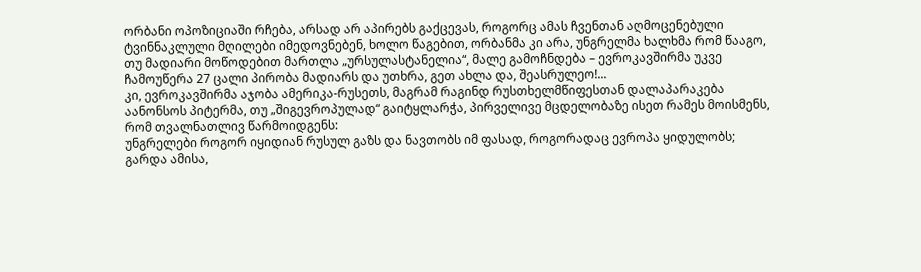ორბანი ოპოზიციაში რჩება, არსად არ აპირებს გაქცევას, როგორც ამას ჩვენთან აღმოცენებული ტვინნაკლული მღილები იმედოვნებენ, ხოლო წაგებით, ორბანმა კი არა, უნგრელმა ხალხმა რომ წააგო, თუ მადიარი მოწოდებით მართლა „ურსულასტანელია“, მალე გამოჩნდება – ევროკავშირმა უკვე ჩამოუწერა 27 ცალი პირობა მადიარს და უთხრა, გეთ ახლა და, შეასრულეო!...
კი, ევროკავშირმა აჯობა ამერიკა-რუსეთს, მაგრამ რაგინდ რუსთხელმწიფესთან დალაპარაკება აანონსოს პიტერმა, თუ „შიგევროპულად“ გაიტყლარჭა, პირველივე მცდელობაზე ისეთ რამეს მოისმენს, რომ თვალნათლივ წარმოიდგენს:
უნგრელები როგორ იყიდიან რუსულ გაზს და ნავთობს იმ ფასად, როგორადაც ევროპა ყიდულობს;
გარდა ამისა,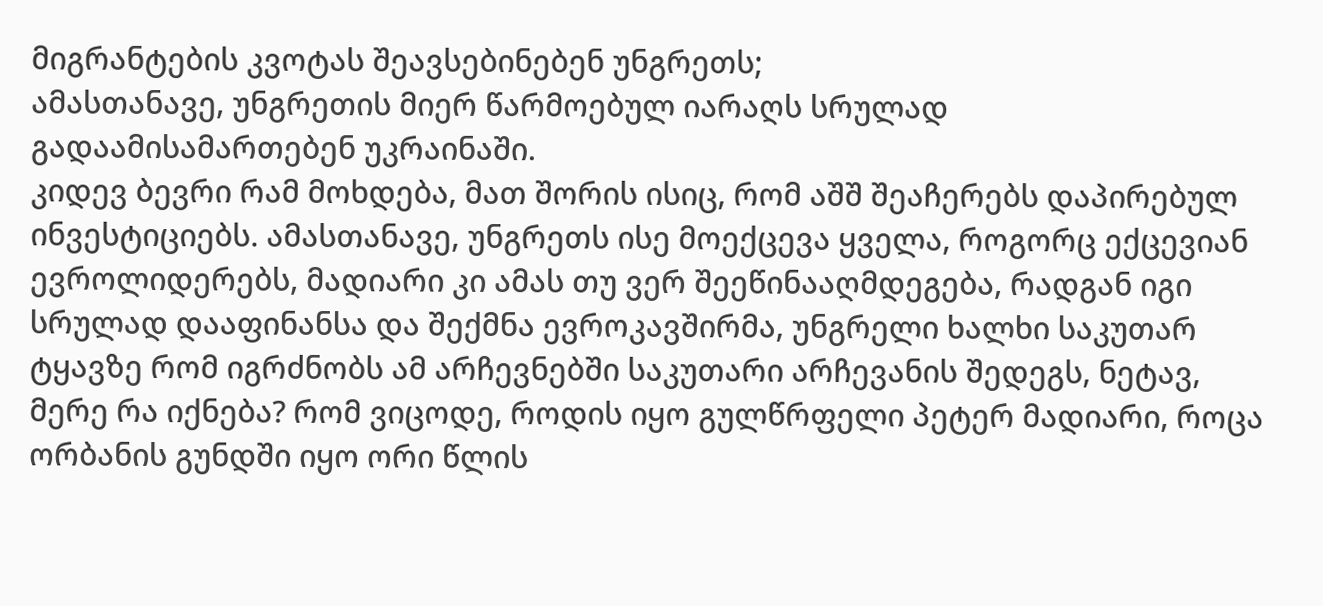მიგრანტების კვოტას შეავსებინებენ უნგრეთს;
ამასთანავე, უნგრეთის მიერ წარმოებულ იარაღს სრულად გადაამისამართებენ უკრაინაში.
კიდევ ბევრი რამ მოხდება, მათ შორის ისიც, რომ აშშ შეაჩერებს დაპირებულ ინვესტიციებს. ამასთანავე, უნგრეთს ისე მოექცევა ყველა, როგორც ექცევიან ევროლიდერებს, მადიარი კი ამას თუ ვერ შეეწინააღმდეგება, რადგან იგი სრულად დააფინანსა და შექმნა ევროკავშირმა, უნგრელი ხალხი საკუთარ ტყავზე რომ იგრძნობს ამ არჩევნებში საკუთარი არჩევანის შედეგს, ნეტავ, მერე რა იქნება? რომ ვიცოდე, როდის იყო გულწრფელი პეტერ მადიარი, როცა ორბანის გუნდში იყო ორი წლის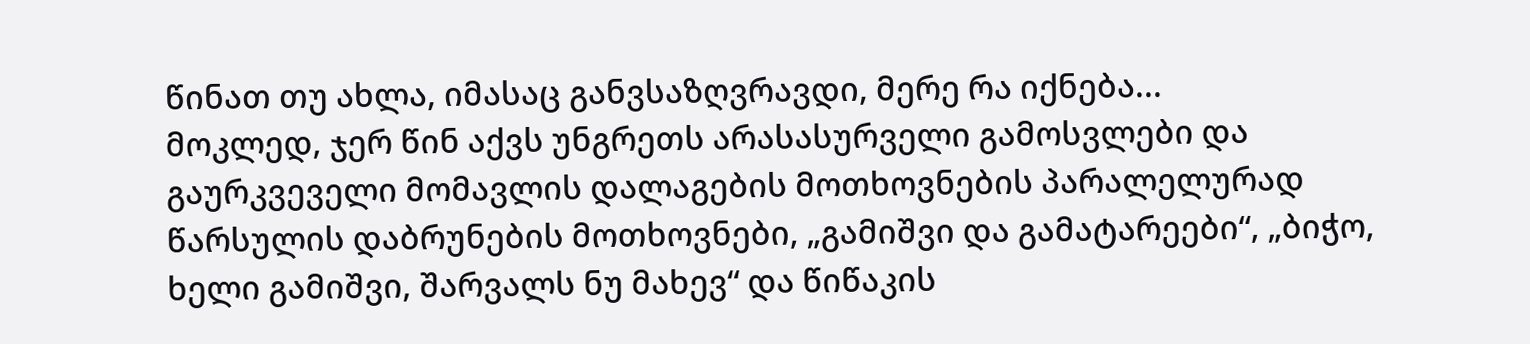წინათ თუ ახლა, იმასაც განვსაზღვრავდი, მერე რა იქნება...
მოკლედ, ჯერ წინ აქვს უნგრეთს არასასურველი გამოსვლები და გაურკვეველი მომავლის დალაგების მოთხოვნების პარალელურად წარსულის დაბრუნების მოთხოვნები, „გამიშვი და გამატარეები“, „ბიჭო, ხელი გამიშვი, შარვალს ნუ მახევ“ და წიწაკის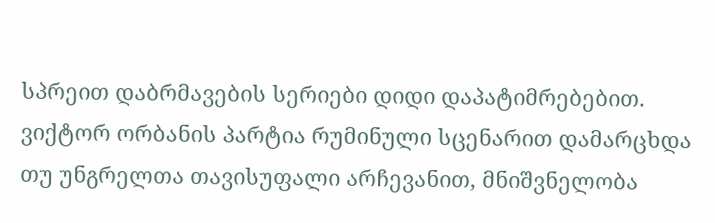სპრეით დაბრმავების სერიები დიდი დაპატიმრებებით.
ვიქტორ ორბანის პარტია რუმინული სცენარით დამარცხდა თუ უნგრელთა თავისუფალი არჩევანით, მნიშვნელობა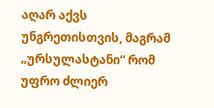აღარ აქვს უნგრეთისთვის, მაგრამ „ურსულასტანი“ რომ უფრო ძლიერ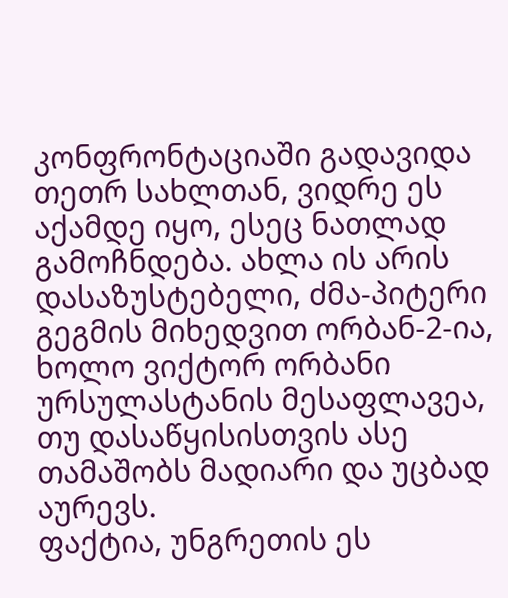კონფრონტაციაში გადავიდა თეთრ სახლთან, ვიდრე ეს აქამდე იყო, ესეც ნათლად გამოჩნდება. ახლა ის არის დასაზუსტებელი, ძმა-პიტერი გეგმის მიხედვით ორბან-2-ია, ხოლო ვიქტორ ორბანი ურსულასტანის მესაფლავეა, თუ დასაწყისისთვის ასე თამაშობს მადიარი და უცბად აურევს.
ფაქტია, უნგრეთის ეს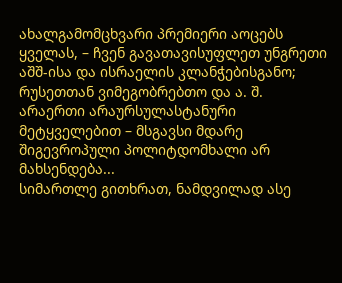ახალგამომცხვარი პრემიერი აოცებს ყველას, – ჩვენ გავათავისუფლეთ უნგრეთი აშშ-ისა და ისრაელის კლანჭებისგანო; რუსეთთან ვიმეგობრებთო და ა. შ. არაერთი არაურსულასტანური მეტყველებით – მსგავსი მდარე შიგევროპული პოლიტდომხალი არ მახსენდება...
სიმართლე გითხრათ, ნამდვილად ასე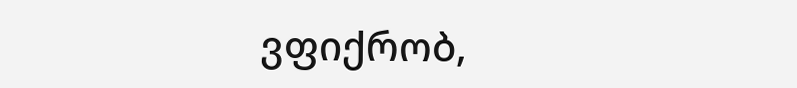ვფიქრობ,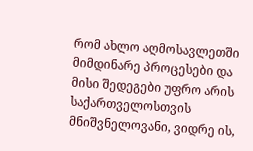რომ ახლო აღმოსავლეთში მიმდინარე პროცესები და მისი შედეგები უფრო არის საქართველოსთვის მნიშვნელოვანი, ვიდრე ის,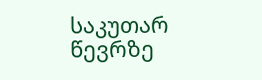საკუთარ წევრზე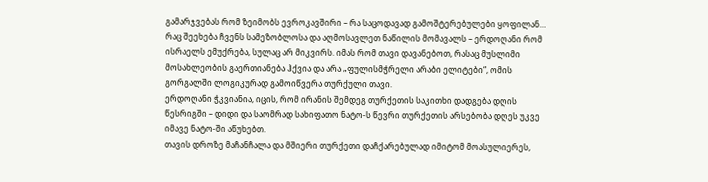გამარჯვებას რომ ზეიმობს ევროკავშირი – რა საცოდავად გამოშტერებულები ყოფილან…
რაც შეეხება ჩვენს სამეზობლოსა და აღმოსავლეთ ნაწილის მომავალს – ერდოღანი რომ ისრაელს ემუქრება, სულაც არ მიკვირს. იმას რომ თავი დავანებოთ, რასაც მუსლიმი მოსახლეობის გაერთიანება ჰქვია და არა „ფულისმჭრელი არაბი ელიტები“, ომის გორგალში ლოგიკურად გამოიწვერა თურქული თავი.
ერდოღანი ჭკვიანია, იცის, რომ ირანის შემდეგ თურქეთის საკითხი დადგება დღის წესრიგში – დიდი და საომრად სახიფათო ნატო-ს წევრი თურქეთის არსებობა დღეს უკვე იმავე ნატო-ში აწუხებთ.
თავის დროზე მაჩანჩალა და მშიერი თურქეთი დაჩქარებულად იმიტომ მოასულიერეს,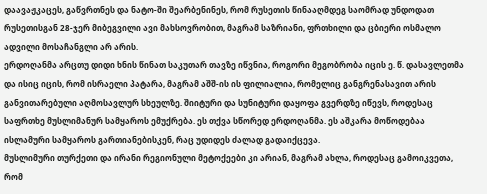დაავაჟკაცეს, გაწვრთნეს და ნატო-ში შეარბენინეს, რომ რუსეთის წინააღმდეგ საომრად უნდოდათ რუსეთისგან 28-ჯერ მიბეგვილი ავი მახსოვრობით, მაგრამ საზრიანი, ფრთხილი და ცბიერი ოსმალო ადვილი მოსაჩანგლი არ არის.
ერდოღანმა არცთუ დიდი ხნის წინათ საკუთარ თავზე იწვნია, როგორი მეგობრობა იცის ე. წ. დასავლეთმა და ისიც იცის, რომ ისრაელი პატარა, მაგრამ აშშ-ის ის ფილიალია, რომელიც განგრენასავით არის განვითარებული აღმოსავლურ სხეულზე. შიიტური და სუნიტური დაყოფა გვერდზე იწევს, როდესაც საფრთხე მუსლიმანურ სამყაროს ემუქრება. ეს თქვა სწორედ ერდოღანმა. ეს აშკარა მოწოდებაა ისლამური სამყაროს გართიანებისკენ, რაც უდიდეს ძალად გადაიქცევა.
მუსლიმური თურქეთი და ირანი რეგიონული მეტოქეები კი არიან, მაგრამ ახლა, როდესაც გამოიკვეთა, რომ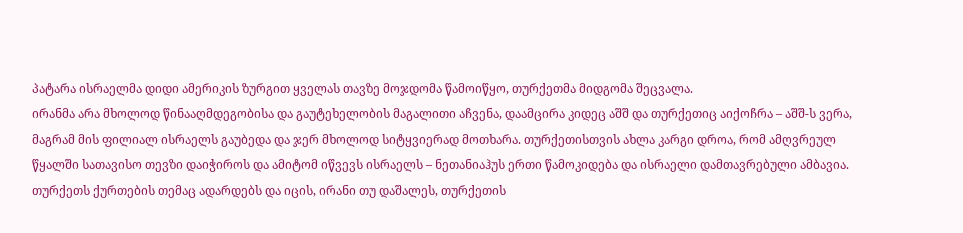პატარა ისრაელმა დიდი ამერიკის ზურგით ყველას თავზე მოჯდომა წამოიწყო, თურქეთმა მიდგომა შეცვალა.
ირანმა არა მხოლოდ წინააღმდეგობისა და გაუტეხელობის მაგალითი აჩვენა, დაამცირა კიდეც აშშ და თურქეთიც აიქოჩრა – აშშ-ს ვერა, მაგრამ მის ფილიალ ისრაელს გაუბედა და ჯერ მხოლოდ სიტყვიერად მოთხარა. თურქეთისთვის ახლა კარგი დროა, რომ ამღვრეულ წყალში სათავისო თევზი დაიჭიროს და ამიტომ იწვევს ისრაელს – ნეთანიაჰუს ერთი წამოკიდება და ისრაელი დამთავრებული ამბავია. თურქეთს ქურთების თემაც ადარდებს და იცის, ირანი თუ დაშალეს, თურქეთის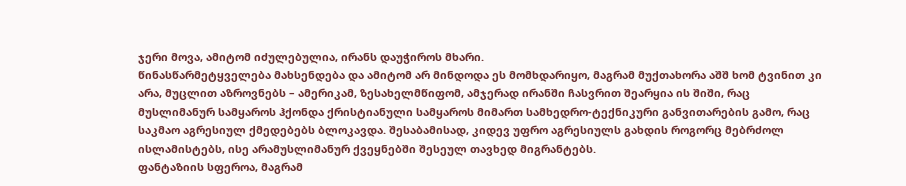ჯერი მოვა, ამიტომ იძულებულია, ირანს დაუჭიროს მხარი.
წინასწარმეტყველება მახსენდება და ამიტომ არ მინდოდა ეს მომხდარიყო, მაგრამ მუქთახორა აშშ ხომ ტვინით კი არა, მუცლით აზროვნებს – ამერიკამ, ზესახელმწიფომ, ამჯერად ირანში ჩასვრით შეარყია ის შიში, რაც მუსლიმანურ სამყაროს ჰქონდა ქრისტიანული სამყაროს მიმართ სამხედრო-ტექნიკური განვითარების გამო, რაც საკმაო აგრესიულ ქმედებებს ბლოკავდა. შესაბამისად, კიდევ უფრო აგრესიულს გახდის როგორც მებრძოლ ისლამისტებს, ისე არამუსლიმანურ ქვეყნებში შესეულ თავხედ მიგრანტებს.
ფანტაზიის სფეროა, მაგრამ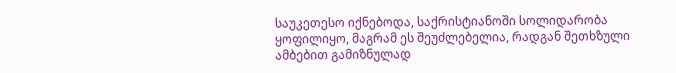საუკეთესო იქნებოდა, საქრისტიანოში სოლიდარობა ყოფილიყო, მაგრამ ეს შეუძლებელია, რადგან შეთხზული ამბებით გამიზნულად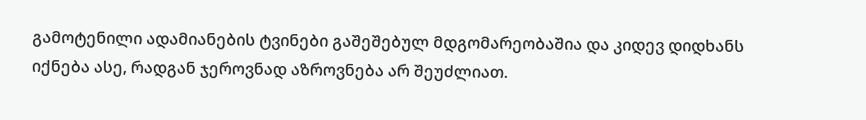გამოტენილი ადამიანების ტვინები გაშეშებულ მდგომარეობაშია და კიდევ დიდხანს იქნება ასე, რადგან ჯეროვნად აზროვნება არ შეუძლიათ.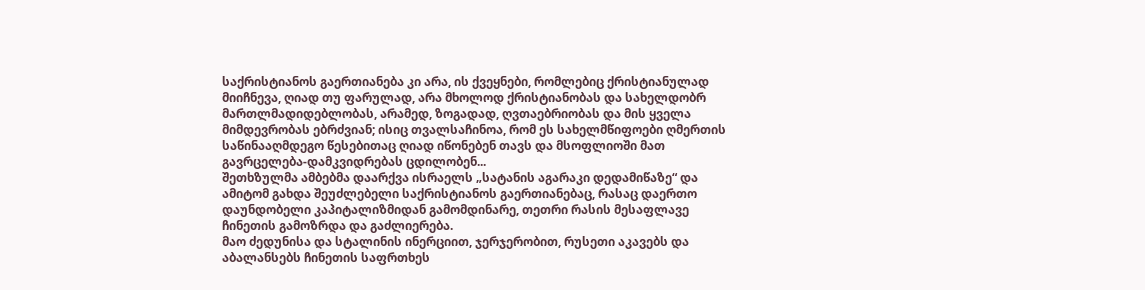საქრისტიანოს გაერთიანება კი არა, ის ქვეყნები, რომლებიც ქრისტიანულად მიიჩნევა, ღიად თუ ფარულად, არა მხოლოდ ქრისტიანობას და სახელდობრ მართლმადიდებლობას, არამედ, ზოგადად, ღვთაებრიობას და მის ყველა მიმდევრობას ებრძვიან; ისიც თვალსაჩინოა, რომ ეს სახელმწიფოები ღმერთის საწინააღმდეგო წესებითაც ღიად იწონებენ თავს და მსოფლიოში მათ გავრცელება-დამკვიდრებას ცდილობენ...
შეთხზულმა ამბებმა დაარქვა ისრაელს „სატანის აგარაკი დედამიწაზე“ და ამიტომ გახდა შეუძლებელი საქრისტიანოს გაერთიანებაც, რასაც დაერთო დაუნდობელი კაპიტალიზმიდან გამომდინარე, თეთრი რასის მესაფლავე ჩინეთის გამოზრდა და გაძლიერება.
მაო ძედუნისა და სტალინის ინერციით, ჯერჯერობით, რუსეთი აკავებს და აბალანსებს ჩინეთის საფრთხეს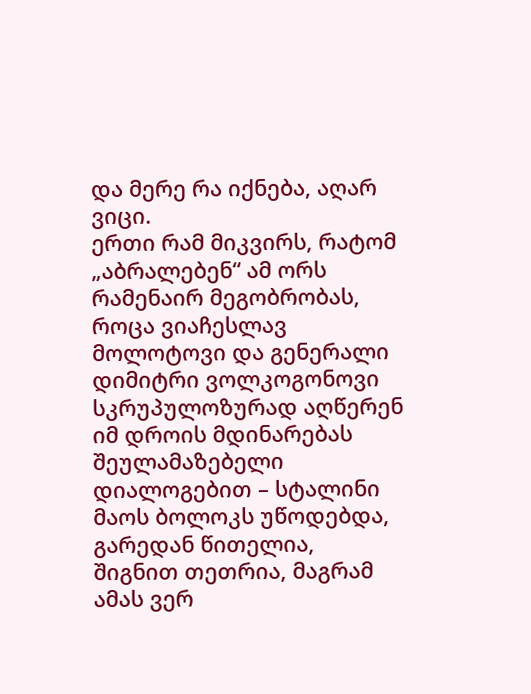და მერე რა იქნება, აღარ ვიცი.
ერთი რამ მიკვირს, რატომ „აბრალებენ“ ამ ორს რამენაირ მეგობრობას, როცა ვიაჩესლავ მოლოტოვი და გენერალი დიმიტრი ვოლკოგონოვი სკრუპულოზურად აღწერენ იმ დროის მდინარებას შეულამაზებელი დიალოგებით – სტალინი მაოს ბოლოკს უწოდებდა, გარედან წითელია, შიგნით თეთრია, მაგრამ ამას ვერ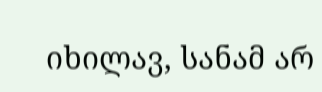იხილავ, სანამ არ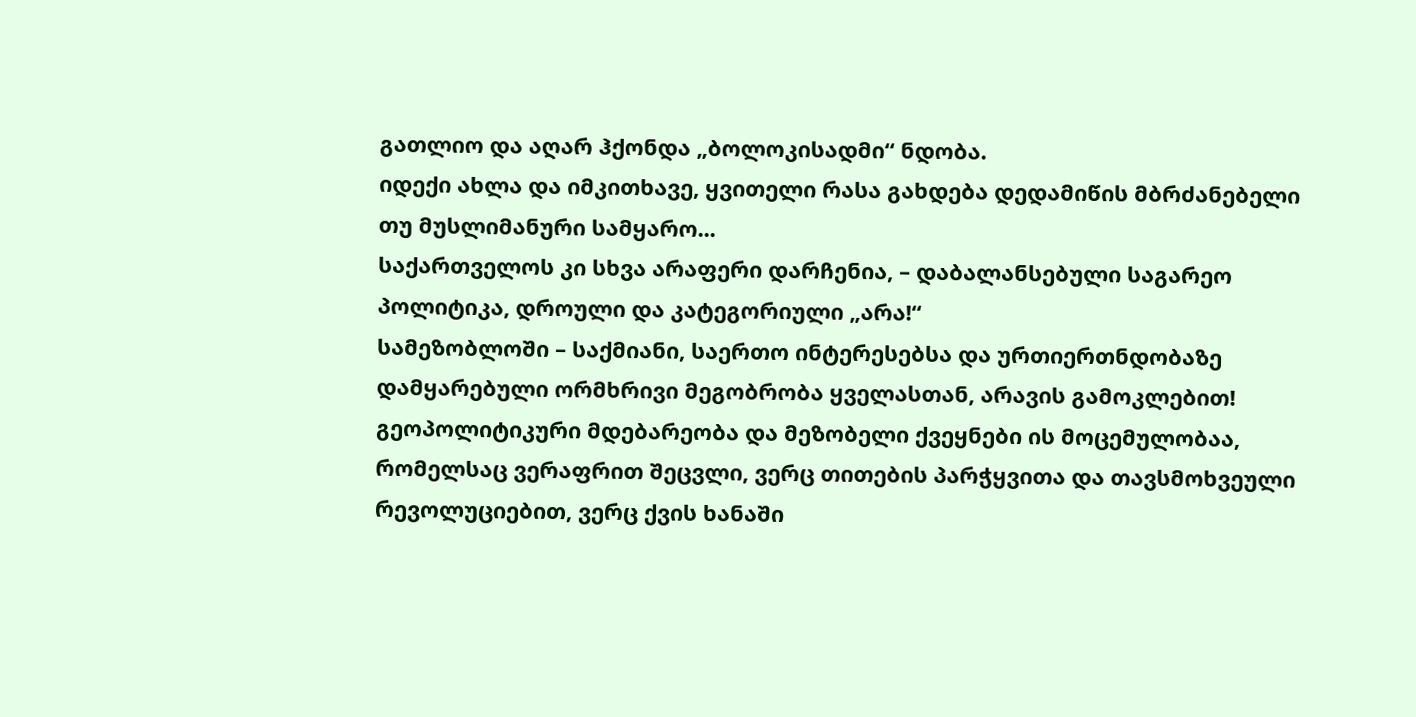გათლიო და აღარ ჰქონდა „ბოლოკისადმი“ ნდობა.
იდექი ახლა და იმკითხავე, ყვითელი რასა გახდება დედამიწის მბრძანებელი თუ მუსლიმანური სამყარო...
საქართველოს კი სხვა არაფერი დარჩენია, – დაბალანსებული საგარეო პოლიტიკა, დროული და კატეგორიული „არა!“
სამეზობლოში – საქმიანი, საერთო ინტერესებსა და ურთიერთნდობაზე დამყარებული ორმხრივი მეგობრობა ყველასთან, არავის გამოკლებით!
გეოპოლიტიკური მდებარეობა და მეზობელი ქვეყნები ის მოცემულობაა, რომელსაც ვერაფრით შეცვლი, ვერც თითების პარჭყვითა და თავსმოხვეული რევოლუციებით, ვერც ქვის ხანაში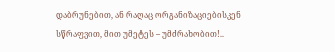დაბრუნებით, ან რაღაც ორგანიზაციებისკენ სწრაფვით, მით უმეტეს – უმძრახობით!..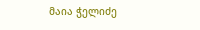მაია ჭელიძე